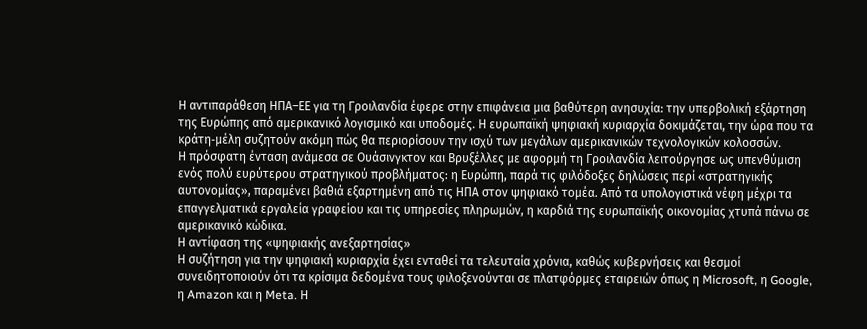Η αντιπαράθεση ΗΠΑ–ΕΕ για τη Γροιλανδία έφερε στην επιφάνεια μια βαθύτερη ανησυχία: την υπερβολική εξάρτηση της Ευρώπης από αμερικανικό λογισμικό και υποδομές. Η ευρωπαϊκή ψηφιακή κυριαρχία δοκιμάζεται, την ώρα που τα κράτη‑μέλη συζητούν ακόμη πώς θα περιορίσουν την ισχύ των μεγάλων αμερικανικών τεχνολογικών κολοσσών.
Η πρόσφατη ένταση ανάμεσα σε Ουάσινγκτον και Βρυξέλλες με αφορμή τη Γροιλανδία λειτούργησε ως υπενθύμιση ενός πολύ ευρύτερου στρατηγικού προβλήματος: η Ευρώπη, παρά τις φιλόδοξες δηλώσεις περί «στρατηγικής αυτονομίας», παραμένει βαθιά εξαρτημένη από τις ΗΠΑ στον ψηφιακό τομέα. Από τα υπολογιστικά νέφη μέχρι τα επαγγελματικά εργαλεία γραφείου και τις υπηρεσίες πληρωμών, η καρδιά της ευρωπαϊκής οικονομίας χτυπά πάνω σε αμερικανικό κώδικα.
Η αντίφαση της «ψηφιακής ανεξαρτησίας»
Η συζήτηση για την ψηφιακή κυριαρχία έχει ενταθεί τα τελευταία χρόνια, καθώς κυβερνήσεις και θεσμοί συνειδητοποιούν ότι τα κρίσιμα δεδομένα τους φιλοξενούνται σε πλατφόρμες εταιρειών όπως η Microsoft, η Google, η Amazon και η Meta. Η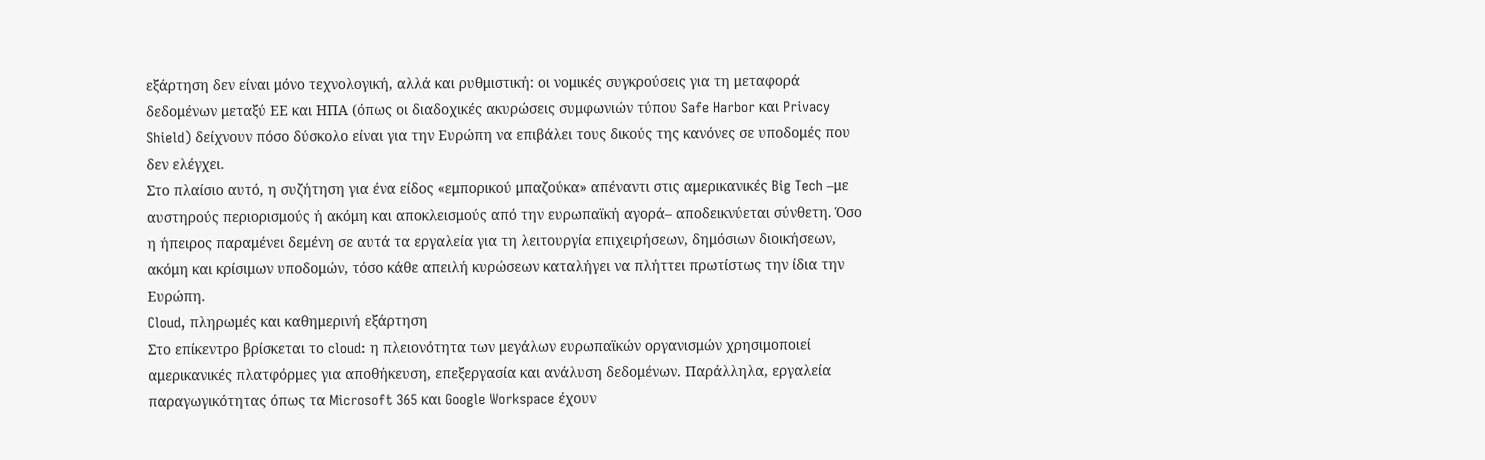εξάρτηση δεν είναι μόνο τεχνολογική, αλλά και ρυθμιστική: οι νομικές συγκρούσεις για τη μεταφορά δεδομένων μεταξύ ΕΕ και ΗΠΑ (όπως οι διαδοχικές ακυρώσεις συμφωνιών τύπου Safe Harbor και Privacy Shield) δείχνουν πόσο δύσκολο είναι για την Ευρώπη να επιβάλει τους δικούς της κανόνες σε υποδομές που δεν ελέγχει.
Στο πλαίσιο αυτό, η συζήτηση για ένα είδος «εμπορικού μπαζούκα» απέναντι στις αμερικανικές Big Tech –με αυστηρούς περιορισμούς ή ακόμη και αποκλεισμούς από την ευρωπαϊκή αγορά– αποδεικνύεται σύνθετη. Όσο η ήπειρος παραμένει δεμένη σε αυτά τα εργαλεία για τη λειτουργία επιχειρήσεων, δημόσιων διοικήσεων, ακόμη και κρίσιμων υποδομών, τόσο κάθε απειλή κυρώσεων καταλήγει να πλήττει πρωτίστως την ίδια την Ευρώπη.
Cloud, πληρωμές και καθημερινή εξάρτηση
Στο επίκεντρο βρίσκεται το cloud: η πλειονότητα των μεγάλων ευρωπαϊκών οργανισμών χρησιμοποιεί αμερικανικές πλατφόρμες για αποθήκευση, επεξεργασία και ανάλυση δεδομένων. Παράλληλα, εργαλεία παραγωγικότητας όπως τα Microsoft 365 και Google Workspace έχουν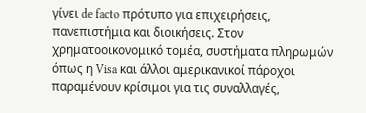γίνει de facto πρότυπο για επιχειρήσεις, πανεπιστήμια και διοικήσεις. Στον χρηματοοικονομικό τομέα, συστήματα πληρωμών όπως η Visa και άλλοι αμερικανικοί πάροχοι παραμένουν κρίσιμοι για τις συναλλαγές,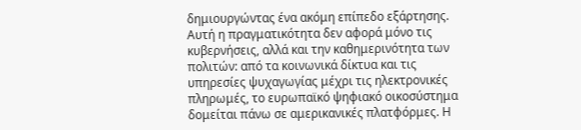δημιουργώντας ένα ακόμη επίπεδο εξάρτησης.
Αυτή η πραγματικότητα δεν αφορά μόνο τις κυβερνήσεις, αλλά και την καθημερινότητα των πολιτών: από τα κοινωνικά δίκτυα και τις υπηρεσίες ψυχαγωγίας μέχρι τις ηλεκτρονικές πληρωμές, το ευρωπαϊκό ψηφιακό οικοσύστημα δομείται πάνω σε αμερικανικές πλατφόρμες. Η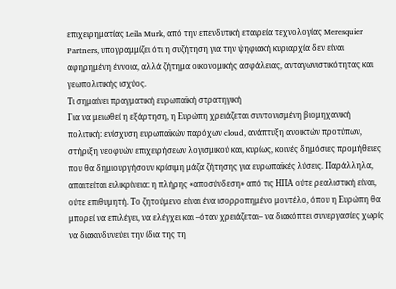επιχειρηματίας Leila Murk, από την επενδυτική εταιρεία τεχνολογίας Meresquier Partners, υπογραμμίζει ότι η συζήτηση για την ψηφιακή κυριαρχία δεν είναι αφηρημένη έννοια, αλλά ζήτημα οικονομικής ασφάλειας, ανταγωνιστικότητας και γεωπολιτικής ισχύος.
Τι σημαίνει πραγματική ευρωπαϊκή στρατηγική
Για να μειωθεί η εξάρτηση, η Ευρώπη χρειάζεται συντονισμένη βιομηχανική πολιτική: ενίσχυση ευρωπαϊκών παρόχων cloud, ανάπτυξη ανοικτών προτύπων, στήριξη νεοφυών επιχειρήσεων λογισμικού και, κυρίως, κοινές δημόσιες προμήθειες που θα δημιουργήσουν κρίσιμη μάζα ζήτησης για ευρωπαϊκές λύσεις. Παράλληλα, απαιτείται ειλικρίνεια: η πλήρης «αποσύνδεση» από τις ΗΠΑ ούτε ρεαλιστική είναι, ούτε επιθυμητή. Το ζητούμενο είναι ένα ισορροπημένο μοντέλο, όπου η Ευρώπη θα μπορεί να επιλέγει, να ελέγχει και –όταν χρειάζεται– να διακόπτει συνεργασίες χωρίς να διακινδυνεύει την ίδια της τη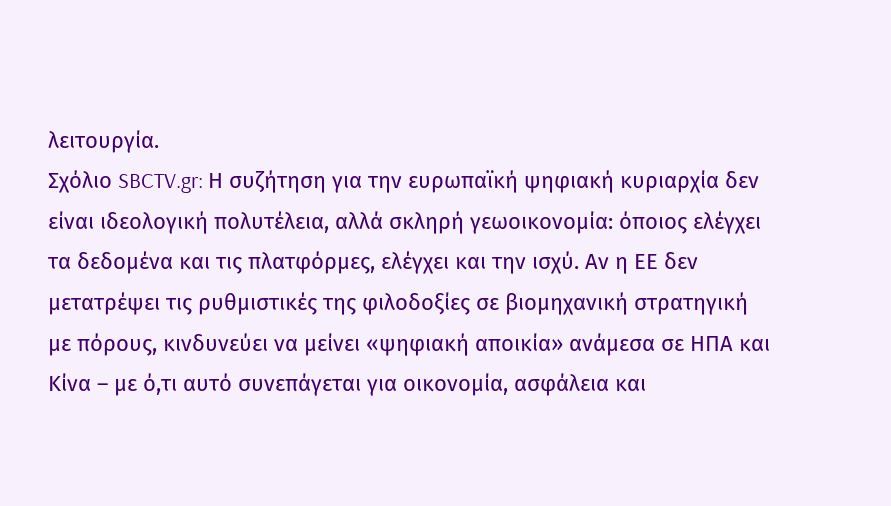λειτουργία.
Σχόλιο SBCTV.gr: Η συζήτηση για την ευρωπαϊκή ψηφιακή κυριαρχία δεν είναι ιδεολογική πολυτέλεια, αλλά σκληρή γεωοικονομία: όποιος ελέγχει τα δεδομένα και τις πλατφόρμες, ελέγχει και την ισχύ. Αν η ΕΕ δεν μετατρέψει τις ρυθμιστικές της φιλοδοξίες σε βιομηχανική στρατηγική με πόρους, κινδυνεύει να μείνει «ψηφιακή αποικία» ανάμεσα σε ΗΠΑ και Κίνα – με ό,τι αυτό συνεπάγεται για οικονομία, ασφάλεια και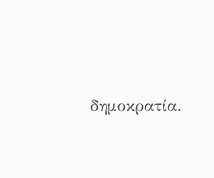δημοκρατία.